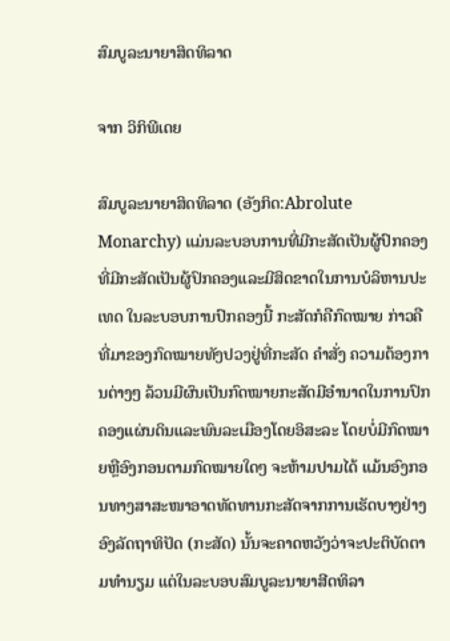ສົມບູລະນາຍາສິດທິລາດ

ຈາກ ວິກິພີເດຍ

ສົມບູລະນາຍາສິດທິລາດ (ອັງກິດ:Abrolute Monarchy) ແມ່ນລະບອບການທີ່ມີກະສັດເປັນຜູ້ປົກຄອງທີ່ມີກະສັດເປັນຜູ້ປົກຄອງແລະມີສິດຂາດໃນການບໍລິຫານປະເທດ ໃນລະບອບການປົກຄອງນີ້ ກະສັດກໍຄືກົດໝາຍ ກ່າວຄື ທີ່ມາຂອງກົດໝາຍທັງປວງຢູ່ທີ່ກະສັດ ຄຳສັ່ງ ຄວາມຕ້ອງການຕ່າງໆ ລ້ວນມີຜົນເປັນກົດໝາຍກະສັດມີອຳນາດໃນການປົກຄອງແຜ່ນດິນແລະພົນລະເມືອງໂດຍອິສະລະ ໂດຍບໍ່ມີກົດໝາຍຫຼືອົງກອນຕາມກົດໝາຍໃດໆ ຈະຫ້າມປາມໄດ້ ແມ້ນອົງກອນທາງສາສະໜາອາດທັດທານກະສັດຈາກການເຮັດບາງຢ່າງອົງລັດຖາທິປັດ (ກະສັດ) ນັ້ນຈະຄາດຫວັງວ່າຈະປະຕິບັດຕາມທຳນຽມ ແຕ່ໃນລະບອບສົມບູລະນາຍາສີດທິລາ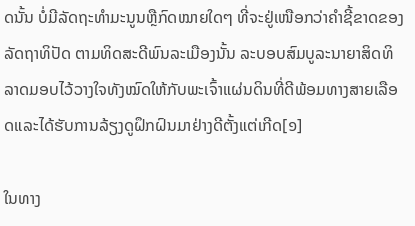ດນັ້ນ ບໍ່ມີລັດຖະທຳມະນູນຫຼືກົດໝາຍໃດໆ ທີ່ຈະຢູ່ເໜືອກວ່າຄຳຊີ້ຂາດຂອງລັດຖາທິປັດ ຕາມທິດສະດີພົນລະເມືອງນັ້ນ ລະບອບສົມບູລະນາຍາສິດທິລາດມອບໄວ້ວາງໃຈທັງໝົດໃຫ້ກັບພະເຈົ້າແຜ່ນດິນທີ່ດີພ້ອມທາງສາຍເລືອດແລະໄດ້ຮັບການລ້ຽງດູຝຶກຝົນມາຢ່າງດີຕັ້ງແຕ່ເກີດ[໑]

ໃນທາງ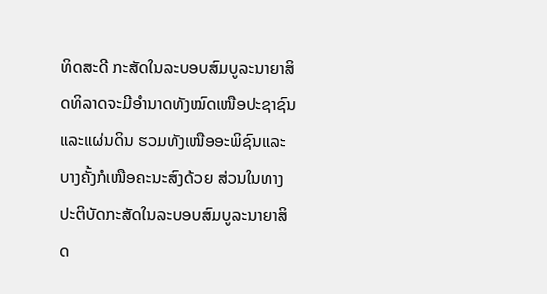ທິດສະດີ ກະສັດໃນລະບອບສົມບູລະນາຍາສິດທິລາດຈະມີອຳນາດທັງໝົດເໜືອປະຊາຊົນແລະແຜ່ນດິນ ຮວມທັງເໜືອອະພິຊົນແລະບາງຄັ້ງກໍເໜືອຄະນະສົງດ້ວຍ ສ່ວນໃນທາງປະຕິບັດກະສັດໃນລະບອບສົມບູລະນາຍາສິດ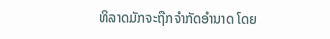ທິລາດມັກຈະຖືກຈຳກັດອຳນາດ ໂດຍ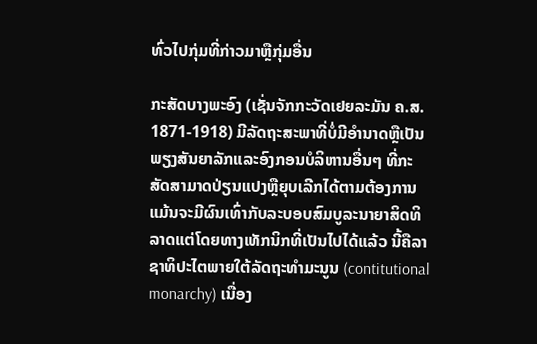ທົ່ວໄປກຸ່ມທີ່ກ່າວມາຫຼືກຸ່ມອື່ນ

ກະສັດບາງພະອົງ (ເຊັ່ນຈັກກະວັດເຢຍລະມັນ ຄ.ສ. 1871-1918) ມີລັດຖະສະພາທີ່ບໍ່ມີອຳນາດຫຼືເປັນພຽງສັນຍາລັກແລະອົງກອນບໍລິຫານອື່ນໆ ທີ່ກະສັດສາມາດປ່ຽນແປງຫຼືຍຸບເລີກໄດ້ຕາມຕ້ອງການ ແມ້ນຈະມີຜົນເທົ່າກັບລະບອບສົມບູລະນາຍາສິດທິລາດແຕ່ໂດຍທາງເທັກນິກທີ່ເປັນໄປໄດ້ແລ້ວ ນີ້ຄືລາຊາທິປະໄຕພາຍໃຕ້ລັດຖະທຳມະນູນ (contitutional monarchy) ເນື່ອງ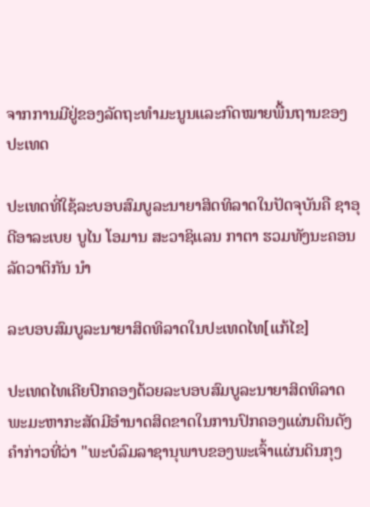ຈາກການມີຢູ່ຂອງລັດຖະທຳມະນູນແລະກົດໝາຍພື້ນຖານຂອງປະເທດ

ປະເທດທີ່ໃຊ້ລະບອບສົມບູລະນາຍາສິດທິລາດໃນປັດຈຸບັນຄື ຊາອຸດີອາລະເບຍ ບູໄນ ໂອມານ ສະວາຊິແລນ ກາຕາ ຮວມທັງນະຄອນລັດວາຕິກັນ ນຳ

ລະບອບສົມບູລະນາຍາສິດທິລາດໃນປະເທດໄທ[ແກ້ໄຂ]

ປະເທດໄທເຄີຍປົກຄອງດ້ວຍລະບອບສົມບູລະນາຍາສິດທິລາດ ພະມະຫາກະສັດມີອຳນາດສິດຂາດໃນການປົກຄອງແຜ່ນດິນດັງຄຳກ່າວທີ່ວ່າ "ພະບໍລົມລາຊານຸພາບຂອງພະເຈົ້າແຜ່ນດິນກຸງ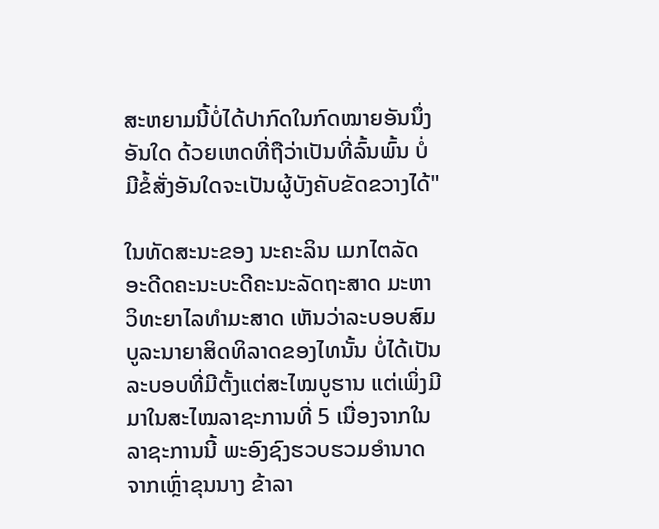ສະຫຍາມນີ້ບໍ່ໄດ້ປາກົດໃນກົດໝາຍອັນນຶ່ງອັນໃດ ດ້ວຍເຫດທີ່ຖືວ່າເປັນທີ່ລົ້ນພົ້ນ ບໍ່ມີຂໍ້ສັ່ງອັນໃດຈະເປັນຜູ້ບັງຄັບຂັດຂວາງໄດ້"

ໃນທັດສະນະຂອງ ນະຄະລິນ ເມກໄຕລັດ ອະດີດຄະນະບະດີຄະນະລັດຖະສາດ ມະຫາວິທະຍາໄລທຳມະສາດ ເຫັນວ່າລະບອບສົມບູລະນາຍາສິດທິລາດຂອງໄທນັ້ນ ບໍ່ໄດ້ເປັນລະບອບທີ່ມີຕັ້ງແຕ່ສະໄໝບູຮານ ແຕ່ເພິ່ງມີມາໃນສະໄໝລາຊະການທີ່ 5 ເນື່ອງຈາກໃນລາຊະການນີ້ ພະອົງຊົງຮວບຮວມອຳນາດຈາກເຫຼົ່າຂຸນນາງ ຂ້າລາ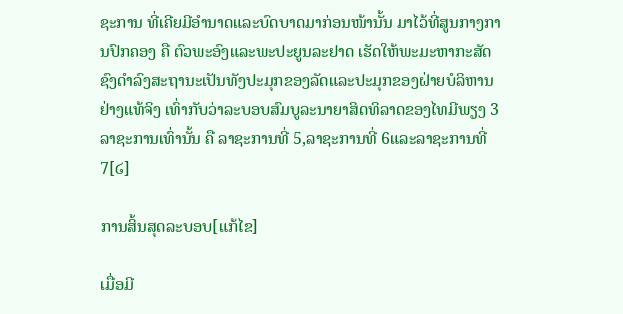ຊະການ ທີ່ເຄີຍມີອຳນາດແລະບົດບາດມາກ່ອນໜ້ານັ້ນ ມາໄວ້ທີ່ສູນກາງການປົກຄອງ ຄື ຕົວພະອົງແລະພະປະຍູນລະຢາດ ເຮັດໃຫ້ພະມະຫາກະສັດຊົງດຳລົງສະຖານະເປັນທັງປະມຸກຂອງລັດແລະປະມຸກຂອງຝ່າຍບໍລິຫານຢ່າງແທ້ຈິງ ເທົ່າກັບວ່າລະບອບສົມບູລະນາຍາສິດທິລາດຂອງໄທມີພຽງ 3 ລາຊະການເທົ່ານັ້ນ ຄື ລາຊະການທີ່ 5,ລາຊະການທີ່ 6ແລະລາຊະການທີ່ 7[໒]

ການສິ້ນສຸດລະບອບ[ແກ້ໄຂ]

ເມື່ອມີ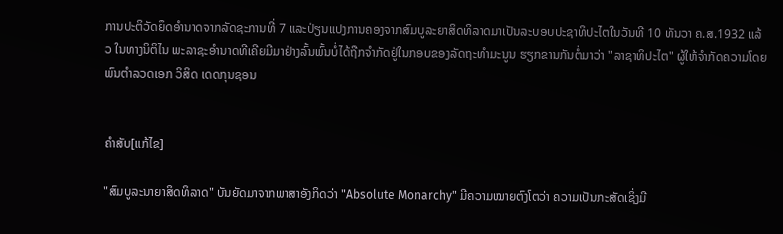ການປະຕິວັດຍຶດອຳນາດຈາກລັດຊະການທີ່ 7 ແລະປ່ຽນແປງການຄອງຈາກສົມບູລະຍາສິດທິລາດມາເປັນລະບອບປະຊາທິປະໄຕໃນວັນທີ 10 ທັນວາ ຄ.ສ.1932 ແລ້ວ ໃນທາງນິຕິໄນ ພະລາຊະອຳນາດທີເຄີຍມີມາຢ່າງລົ້ນພົ້ນບໍ່ໄດ້ຖືກຈຳກັດຢູ່ໃນກອບຂອງລັດຖະທຳມະນູນ ຮຽກຂານກັນຕໍ່ມາວ່າ "ລາຊາທິປະໄຕ" ຜູ້ໃຫ້ຈຳກັດຄວາມໂດຍ ພົນຕຳລວດເອກ ວິສິດ ເດດກຸນຊອນ


ຄຳສັບ[ແກ້ໄຂ]

"ສົມບູລະນາຍາສິດທິລາດ" ບັນຍັດມາຈາກພາສາອັງກິດວ່າ "Absolute Monarchy" ມີຄວາມໝາຍຕົງໂຕວ່າ ຄວາມເປັນກະສັດເຊິ່ງມີ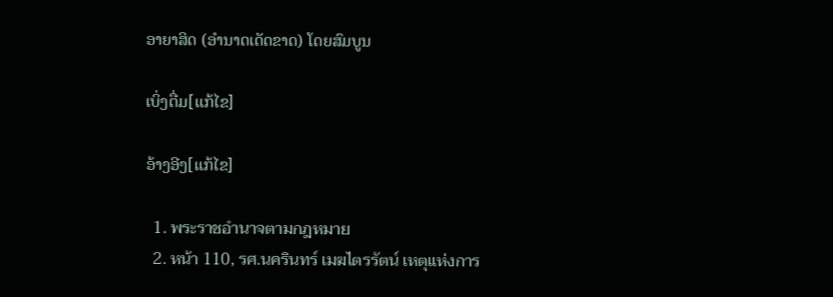ອາຍາສິດ (ອຳນາດເດັດຂາດ) ໂດຍສົມບູນ

ເບິ່ງຕື່ມ[ແກ້ໄຂ]

ອ້າງອີງ[ແກ້ໄຂ]

  1. พระราชอำนาจตามกฎหมาย
  2. หน้า 110, รศ.นครินทร์ เมฆไตรรัตน์ เหตุแห่งการ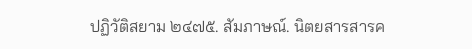ปฏิวัติสยาม ๒๔๗๕. สัมภาษณ์. นิตยสารสารค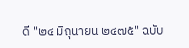ดี "๒๔ มิถุนายน ๒๔๗๕" ฉบับ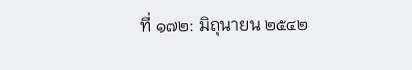ที่ ๑๗๒: มิถุนายน ๒๕๔๒